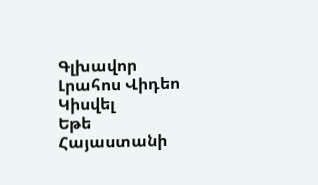Գլխավոր Լրահոս Վիդեո Կիսվել
Եթե Հայաստանի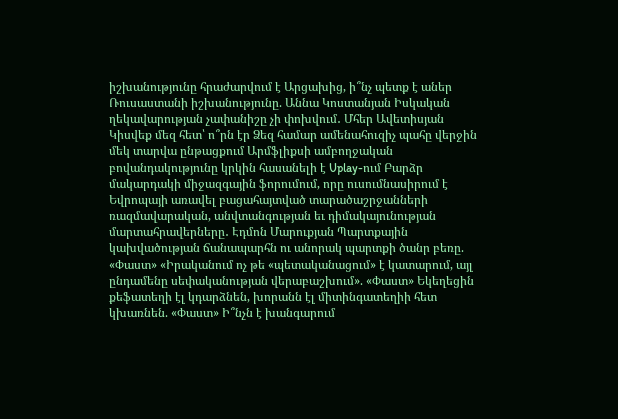իշխանությունը հրաժարվում է Արցախից, ի՞նչ պետք է աներ Ռուսաստանի իշխանությունը. Աննա Կոստանյան Իսկական ղեկավարության չափանիշը չի փոխվում․ Մհեր Ավետիսյան Կիսվեք մեզ հետ՝ ո՞րն էր Ձեզ համար ամենահուզիչ պահը վերջին մեկ տարվա ընթացքում Արմֆլիքսի ամբողջական բովանդակությունը կրկին հասանելի է Uplay-ում Բարձր մակարդակի միջազգային ֆորումում, որը ուսումնասիրում է Եվրոպայի առավել բացահայտված տարածաշրջանների ռազմավարական, անվտանգության եւ դիմակայունության մարտահրավերները․ Էդմոն Մարուքյան Պարտքային կախվածության ճանապարհն ու անորակ պարտքի ծանր բեռը. «Փաստ» «Իրականում ոչ թե «պետականացում» է կատարում, այլ ընդամենը սեփականության վերաբաշխում». «Փաստ» Եկեղեցին քեֆատեղի էլ կդարձնեն, խորանն էլ միտինգատեղիի հետ կխառնեն. «Փաստ» Ի՞նչն է խանգարում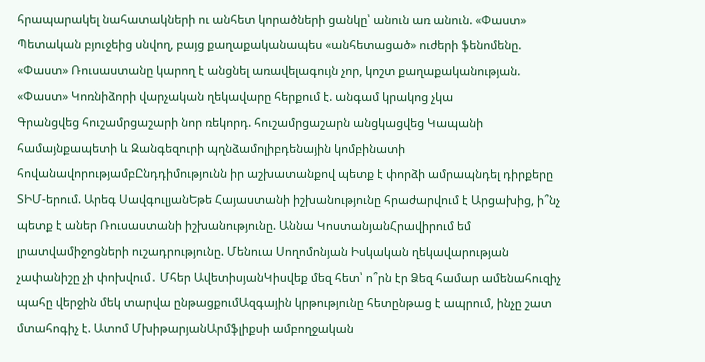հրապարակել նահատակների ու անհետ կորածների ցանկը՝ անուն առ անուն. «Փաստ» Պետական բյուջեից սնվող, բայց քաղաքականապես «անհետացած» ուժերի ֆենոմենը. «Փաստ» Ռուսաստանը կարող է անցնել առավելագույն չոր, կոշտ քաղաքականության. «Փաստ» Կոռնիձորի վարչական ղեկավարը հերքում է. անգամ կրակոց չկա
Գրանցվեց հուշամրցաշարի նոր ռեկորդ. հուշամրցաշարն անցկացվեց Կապանի համայնքապետի և Զանգեզուրի պղնձամոլիբդենային կոմբինատի հովանավորությամբԸնդդիմությունն իր աշխատանքով պետք է փորձի ամրապնդել դիրքերը ՏԻՄ-երում. Արեգ ՍավգուլյանԵթե Հայաստանի իշխանությունը հրաժարվում է Արցախից, ի՞նչ պետք է աներ Ռուսաստանի իշխանությունը. Աննա ԿոստանյանՀրավիրում եմ լրատվամիջոցների ուշադրությունը. Մենուա Սողոմոնյան Իսկական ղեկավարության չափանիշը չի փոխվում․ Մհեր ԱվետիսյանԿիսվեք մեզ հետ՝ ո՞րն էր Ձեզ համար ամենահուզիչ պահը վերջին մեկ տարվա ընթացքումԱզգային կրթությունը հետընթաց է ապրում, ինչը շատ մտահոգիչ է. Ատոմ ՄխիթարյանԱրմֆլիքսի ամբողջական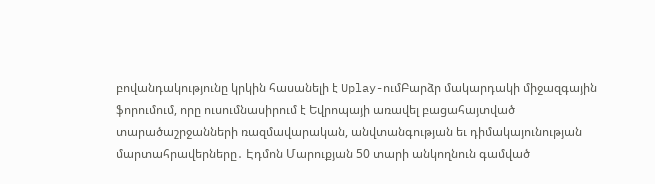բովանդակությունը կրկին հասանելի է Uplay-ումԲարձր մակարդակի միջազգային ֆորումում, որը ուսումնասիրում է Եվրոպայի առավել բացահայտված տարածաշրջանների ռազմավարական, անվտանգության եւ դիմակայունության մարտահրավերները․ Էդմոն Մարուքյան 50 տարի անկողնուն գամված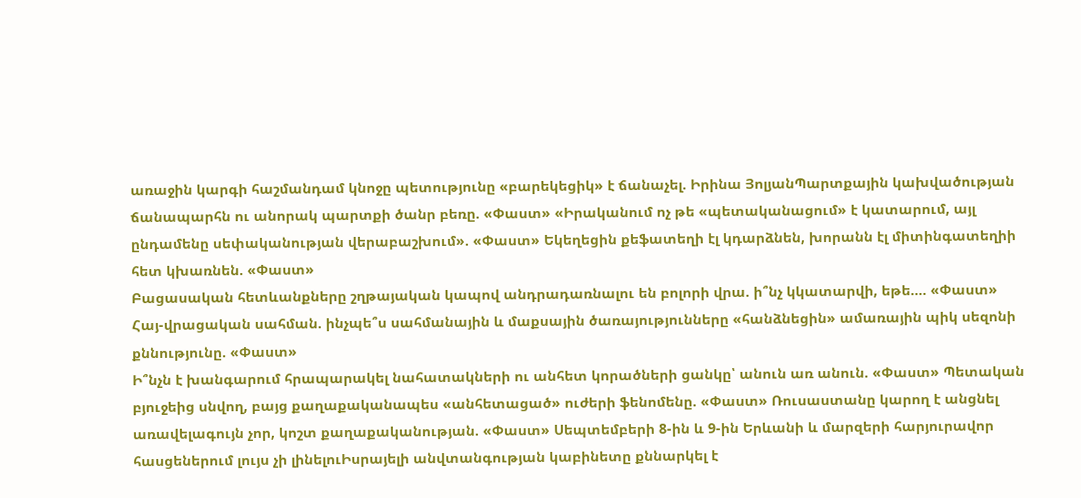առաջին կարգի հաշմանդամ կնոջը պետությունը «բարեկեցիկ» է ճանաչել. Իրինա ՅոլյանՊարտքային կախվածության ճանապարհն ու անորակ պարտքի ծանր բեռը. «Փաստ» «Իրականում ոչ թե «պետականացում» է կատարում, այլ ընդամենը սեփականության վերաբաշխում». «Փաստ» Եկեղեցին քեֆատեղի էլ կդարձնեն, խորանն էլ միտինգատեղիի հետ կխառնեն. «Փաստ»
Բացասական հետևանքները շղթայական կապով անդրադառնալու են բոլորի վրա. ի՞նչ կկատարվի, եթե.... «Փաստ»
Հայ-վրացական սահման. ինչպե՞ս սահմանային և մաքսային ծառայությունները «հանձնեցին» ամառային պիկ սեզոնի քննությունը. «Փաստ»
Ի՞նչն է խանգարում հրապարակել նահատակների ու անհետ կորածների ցանկը՝ անուն առ անուն. «Փաստ» Պետական բյուջեից սնվող, բայց քաղաքականապես «անհետացած» ուժերի ֆենոմենը. «Փաստ» Ռուսաստանը կարող է անցնել առավելագույն չոր, կոշտ քաղաքականության. «Փաստ» Սեպտեմբերի 8-ին և 9-ին Երևանի և մարզերի հարյուրավոր հասցեներում լույս չի լինելուԻսրայելի անվտանգության կաբինետը քննարկել է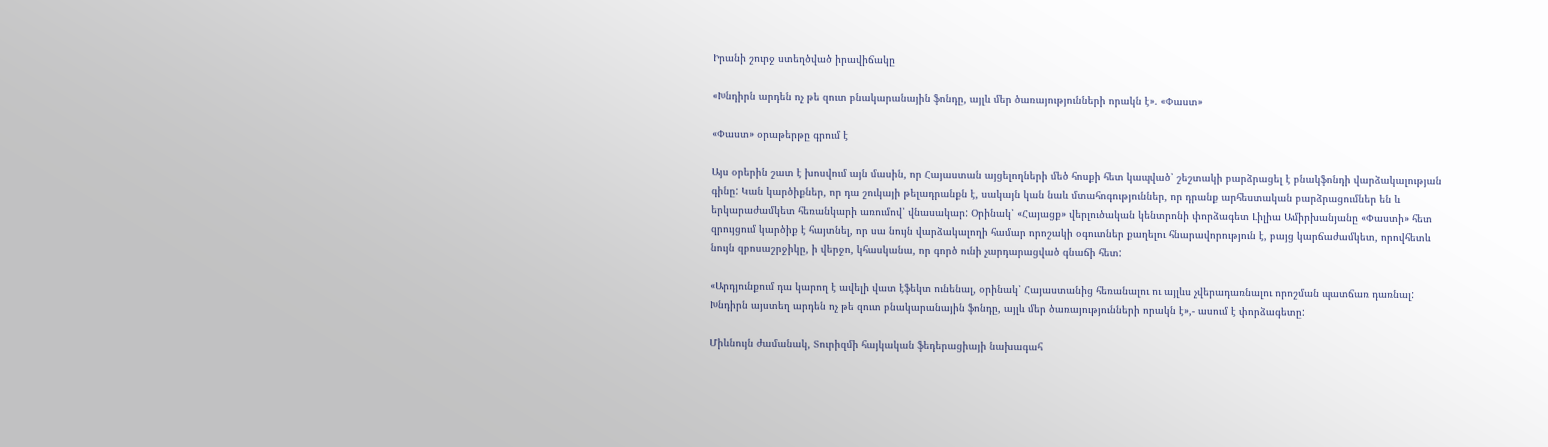Իրանի շուրջ ստեղծված իրավիճակը

«Խնդիրն արդեն ոչ թե զուտ բնակարանային ֆոնդը, այլև մեր ծառայությունների որակն է». «Փաստ»

«Փաստ» օրաթերթը գրում է

Այս օրերին շատ է խոսվում այն մասին, որ Հայաստան այցելողների մեծ հոսքի հետ կապված՝ շեշտակի բարձրացել է բնակֆոնդի վարձակալության գինը: Կան կարծիքներ, որ դա շուկայի թելադրանքն է, սակայն կան նաև մտահոգություններ, որ դրանք արհեստական բարձրացումներ են և երկարաժամկետ հեռանկարի առումով՝ վնասակար: Օրինակ՝ «Հայացք» վերլուծական կենտրոնի փորձագետ Լիլիա Ամիրխանյանը «Փաստի» հետ զրույցում կարծիք է հայտնել, որ սա նույն վարձակալողի համար որոշակի օգուտներ քաղելու հնարավորություն է, բայց կարճաժամկետ, որովհետև նույն զբոսաշրջիկը, ի վերջո, կհասկանա, որ գործ ունի չարդարացված գնաճի հետ:

«Արդյունքում դա կարող է ավելի վատ էֆեկտ ունենալ, օրինակ՝ Հայաստանից հեռանալու ու այլևս չվերադառնալու որոշման պատճառ դառնալ: Խնդիրն այստեղ արդեն ոչ թե զուտ բնակարանային ֆոնդը, այլև մեր ծառայությունների որակն է»,- ասում է փորձագետը:

Միևնույն ժամանակ, Տուրիզմի հայկական ֆեդերացիայի նախագահ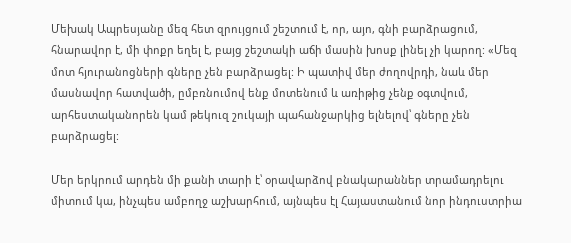Մեխակ Ապրեսյանը մեզ հետ զրույցում շեշտում է, որ, այո, գնի բարձրացում, հնարավոր է, մի փոքր եղել է, բայց շեշտակի աճի մասին խոսք լինել չի կարող: «Մեզ մոտ հյուրանոցների գները չեն բարձրացել: Ի պատիվ մեր ժողովրդի, նաև մեր մասնավոր հատվածի, ըմբռնումով ենք մոտենում և առիթից չենք օգտվում, արհեստականորեն կամ թեկուզ շուկայի պահանջարկից ելնելով՝ գները չեն բարձրացել:

Մեր երկրում արդեն մի քանի տարի է՝ օրավարձով բնակարաններ տրամադրելու միտում կա, ինչպես ամբողջ աշխարհում, այնպես էլ Հայաստանում նոր ինդուստրիա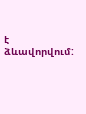է ձևավորվում: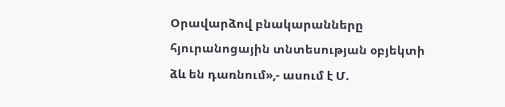Օրավարձով բնակարանները հյուրանոցային տնտեսության օբյեկտի ձև են դառնում»,- ասում է Մ.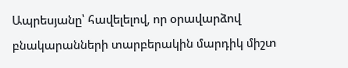Ապրեսյանը՝ հավելելով, որ օրավարձով բնակարանների տարբերակին մարդիկ միշտ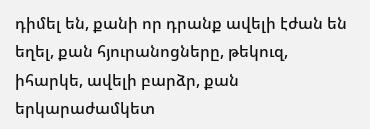դիմել են, քանի որ դրանք ավելի էժան են եղել, քան հյուրանոցները, թեկուզ, իհարկե, ավելի բարձր, քան երկարաժամկետ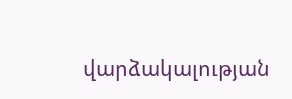վարձակալության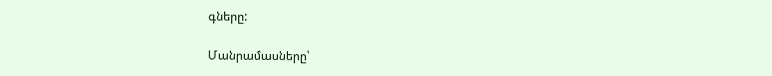գները:

Մանրամասները՝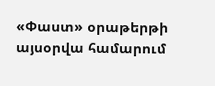«Փաստ» օրաթերթի այսօրվա համարում